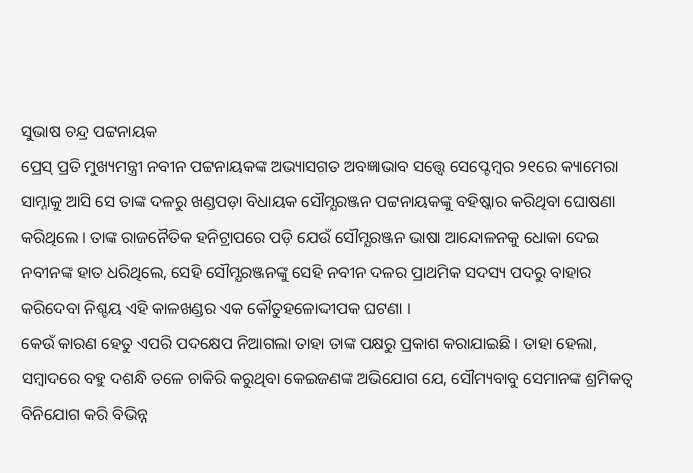ସୁଭାଷ ଚନ୍ଦ୍ର ପଟ୍ଟନାୟକ
ପ୍ରେସ୍ ପ୍ରତି ମୁଖ୍ୟମନ୍ତ୍ରୀ ନବୀନ ପଟ୍ଟନାୟକଙ୍କ ଅଭ୍ୟାସଗତ ଅବଜ୍ଞାଭାବ ସତ୍ତ୍ଵେ ସେପ୍ଟେମ୍ବର ୨୧ରେ କ୍ୟାମେରା ସାମ୍ନାକୁ ଆସି ସେ ତାଙ୍କ ଦଳରୁ ଖଣ୍ଡପଡ଼ା ବିଧାୟକ ସୌମ୍ଯରଞ୍ଜନ ପଟ୍ଟନାୟକଙ୍କୁ ବହିଷ୍କାର କରିଥିବା ଘୋଷଣା କରିଥିଲେ । ତାଙ୍କ ରାଜନୈତିକ ହନିଟ୍ରାପରେ ପଡ଼ି ଯେଉଁ ସୌମ୍ଯରଞ୍ଜନ ଭାଷା ଆନ୍ଦୋଳନକୁ ଧୋକା ଦେଇ ନବୀନଙ୍କ ହାତ ଧରିଥିଲେ, ସେହି ସୌମ୍ଯରଞ୍ଜନଙ୍କୁ ସେହି ନବୀନ ଦଳର ପ୍ରାଥମିକ ସଦସ୍ୟ ପଦରୁ ବାହାର କରିଦେବା ନିଶ୍ଚୟ ଏହି କାଳଖଣ୍ଡର ଏକ କୌତୁହଳୋଦ୍ଦୀପକ ଘଟଣା ।
କେଉଁ କାରଣ ହେତୁ ଏପରି ପଦକ୍ଷେପ ନିଆଗଲା ତାହା ତାଙ୍କ ପକ୍ଷରୁ ପ୍ରକାଶ କରାଯାଇଛି । ତାହା ହେଲା, ସମ୍ବାଦରେ ବହୁ ଦଶନ୍ଧି ତଳେ ଚାକିରି କରୁଥିବା କେଇଜଣଙ୍କ ଅଭିଯୋଗ ଯେ, ସୌମ୍ୟବାବୁ ସେମାନଙ୍କ ଶ୍ରମିକତ୍ଵ ବିନିଯୋଗ କରି ବିଭିନ୍ନ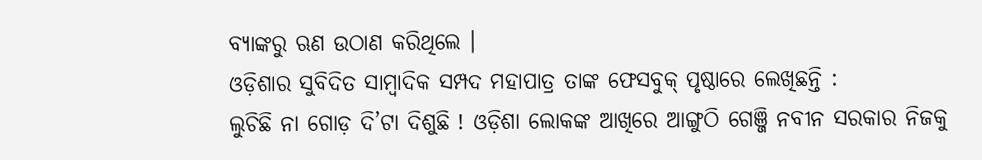ବ୍ୟାଙ୍କରୁ ଋଣ ଉଠାଣ କରିଥିଲେ ।
ଓଡ଼ିଶାର ସୁବିଦିତ ସାମ୍ବାଦିକ ସମ୍ପଦ ମହାପାତ୍ର ତାଙ୍କ ଫେସବୁକ୍ ପୃଷ୍ଠାରେ ଲେଖିଛନ୍ତି :
ଲୁଚିଛି ନା ଗୋଡ଼ ଦି’ଟା ଦିଶୁଛି ! ଓଡ଼ିଶା ଲୋକଙ୍କ ଆଖିରେ ଆଙ୍ଗୁଠି ଗେଞ୍ଜି ନବୀନ ସରକାର ନିଜକୁ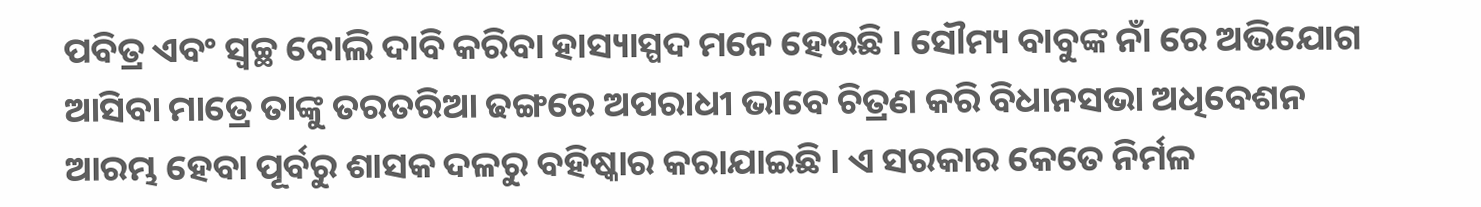ପବିତ୍ର ଏବଂ ସ୍ୱଚ୍ଛ ବୋଲି ଦାବି କରିବା ହାସ୍ୟାସ୍ପଦ ମନେ ହେଉଛି । ସୌମ୍ୟ ବାବୁଙ୍କ ନାଁ ରେ ଅଭିଯୋଗ ଆସିବା ମାତ୍ରେ ତାଙ୍କୁ ତରତରିଆ ଢଙ୍ଗରେ ଅପରାଧୀ ଭାବେ ଚିତ୍ରଣ କରି ବିଧାନସଭା ଅଧିବେଶନ ଆରମ୍ଭ ହେବା ପୂର୍ବରୁ ଶାସକ ଦଳରୁ ବହିଷ୍କାର କରାଯାଇଛି । ଏ ସରକାର କେତେ ନିର୍ମଳ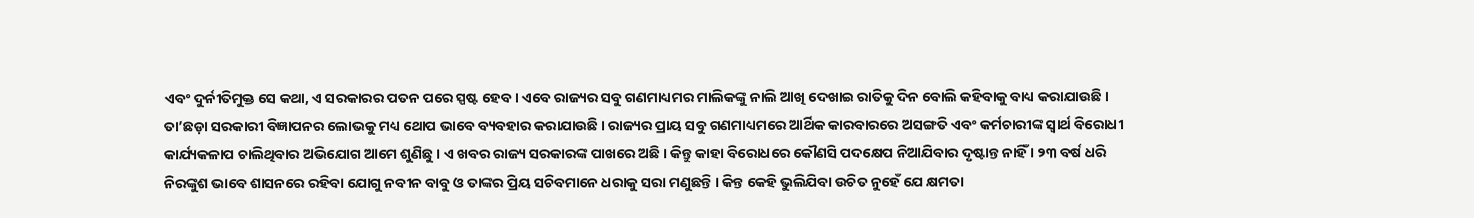ଏବଂ ଦୁର୍ନୀତିମୁକ୍ତ ସେ କଥା, ଏ ସରକାରର ପତନ ପରେ ସ୍ପଷ୍ଟ ହେବ । ଏବେ ରାଜ୍ୟର ସବୁ ଗଣମାଧ୍ୟମର ମାଲିକଙ୍କୁ ନାଲି ଆଖି ଦେଖାଇ ରାତିକୁ ଦିନ ବୋଲି କହିବାକୁ ବାଧ୍ୟ କରାଯାଉଛି । ତା’ଛଡ଼ା ସରକାରୀ ବିଜ୍ଞାପନର ଲୋଭକୁ ମଧ୍ୟ ଥୋପ ଭାବେ ବ୍ୟବହାର କରାଯାଉଛି । ରାଜ୍ୟର ପ୍ରାୟ ସବୁ ଗଣମାଧ୍ୟମରେ ଆର୍ଥିକ କାରବାରରେ ଅସଙ୍ଗତି ଏବଂ କର୍ମଚାରୀଙ୍କ ସ୍ୱାର୍ଥ ବିରୋଧୀ କାର୍ଯ୍ୟକଳାପ ଚାଲିଥିବାର ଅଭିଯୋଗ ଆମେ ଶୁଣିଛୁ । ଏ ଖବର ରାଜ୍ୟ ସରକାରଙ୍କ ପାଖରେ ଅଛି । କିନ୍ତୁ କାହା ବିରୋଧରେ କୌଣସି ପଦକ୍ଷେପ ନିଆଯିବାର ଦୃଷ୍ଟାନ୍ତ ନାହିଁ । ୨୩ ବର୍ଷ ଧରି ନିରଙ୍କୁଶ ଭାବେ ଶାସନରେ ରହିବା ଯୋଗୁ ନବୀନ ବାବୁ ଓ ତାଙ୍କର ପ୍ରିୟ ସଚିବମାନେ ଧରାକୁ ସରା ମଣୁଛନ୍ତି । କିନ୍ତ କେହି ଭୁଲିଯିବା ଉଚିତ ନୁହେଁ ଯେ କ୍ଷମତା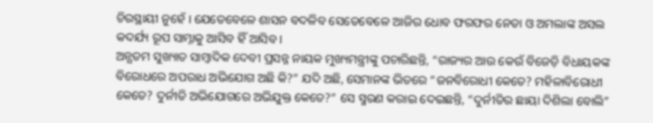ଚିରସ୍ଥାୟୀ ନୁହେଁ । ଯେତେବେଳେ ଶାସନ ବଦଳିବ ସେତେବେଳେ ଆଜିର ଧୋବ ଫରଫର ନେତା ଓ ଅମଲାଙ୍କ ଅସଲ କଦର୍ଯ୍ୟ ରୂପ ସାମ୍ନାକୁ ଆସିବ ହିଁ ଆସିବ ।
ଅନ୍ଯତମ ସୁଖ୍ୟାତ ସାମ୍ବାଦିକ ଦେବୀ ପ୍ରସନ୍ନ ନାୟକ ମୁଖ୍ୟମନ୍ତ୍ରୀଙ୍କୁ ପଚାରିଛନ୍ତି, “ରାଜ୍ୟର ଆଉ କେଉଁ ବିଜେଡ଼ି ବିଧାୟକଙ୍କ ବିରୋଧରେ ଅପରାଧ ଅଭିଯୋଗ ଅଛି କି?” ଯଦି ଅଛି, ସେମାନଙ୍କ ଭିତରେ “ଜନବିରୋଧୀ କେତେ? ମହିଳାବିରୋଧୀ କେତେ? ଦୁର୍ନୀତି ଅଭିଯୋଗରେ ଅଭିଯୁକ୍ତ କେତେ?” ସେ ସ୍ମରଣ କରାଇ ଦେଇଛନ୍ତି, “ଦୁର୍ନୀତିର ଛାୟା ଦିଶିଲା ବୋଲି”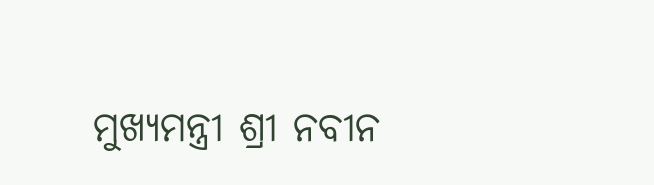ମୁଖ୍ୟମନ୍ତ୍ରୀ ଶ୍ରୀ ନବୀନ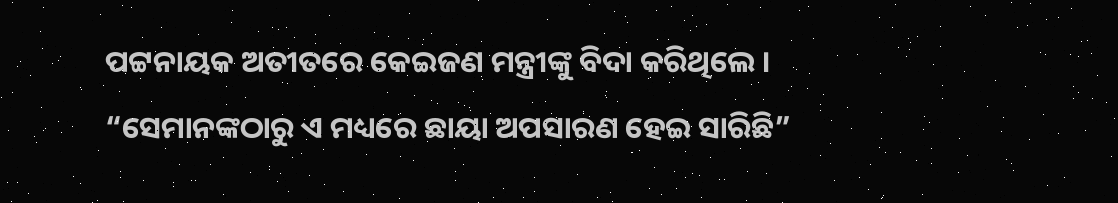ପଟ୍ଟନାୟକ ଅତୀତରେ କେଇଜଣ ମନ୍ତ୍ରୀଙ୍କୁ ବିଦା କରିଥିଲେ । “ସେମାନଙ୍କଠାରୁ ଏ ମଧ୍ୟରେ ଛାୟା ଅପସାରଣ ହେଇ ସାରିଛି”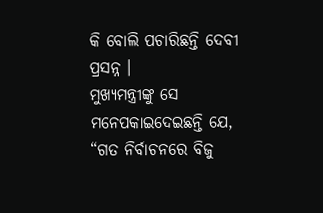କି ବୋଲି ପଚାରିଛନ୍ତି ଦେବୀ ପ୍ରସନ୍ନ ।
ମୁଖ୍ୟମନ୍ତ୍ରୀଙ୍କୁ ସେ ମନେପକାଇଦେଇଛନ୍ତି ଯେ, “ଗତ ନିର୍ବାଚନରେ ବିଜୁ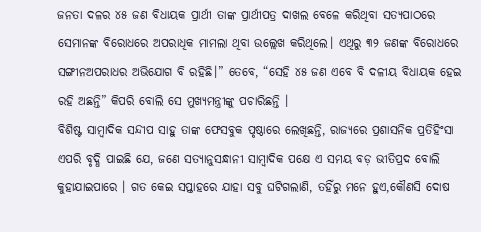ଜନତା ଦଳର ୪୫ ଜଣ ବିଧାୟକ ପ୍ରାର୍ଥୀ ତାଙ୍କ ପ୍ରାର୍ଥୀପତ୍ର ଦାଖଲ ବେଳେ କରିଥିବା ସତ୍ୟପାଠରେ ସେମାନଙ୍କ ବିରୋଧରେ ଅପରାଧିକ ମାମଲା ଥିବା ଉଲ୍ଲେଖ କରିଥିଲେ। ଏଥିରୁ ୩୨ ଜଣଙ୍କ ବିରୋଧରେ ସଙ୍ଗୀନଅପରାଧର ଅଭିଯୋଗ ବି ରହିଛି।” ତେବେ, “ସେହି ୪୫ ଜଣ ଏବେ ବି ଦଳୀୟ ବିଧାୟକ ହେଇ ରହି ଅଛନ୍ତି” କିପରି ବୋଲି ସେ ମୁଖ୍ୟମନ୍ତ୍ରୀଙ୍କୁ ପଚାରିଛନ୍ତି ।
ବିଶିଷ୍ଟ ସାମ୍ବାଦିକ ସନ୍ଦୀପ ସାହୁ ତାଙ୍କ ଫେସବୁକ ପୃଷ୍ଠାରେ ଲେଖିଛନ୍ତି, ରାଜ୍ୟରେ ପ୍ରଶାସନିକ ପ୍ରତିହିଂସା ଏପରି ବୃଦ୍ଧି ପାଇଛି ଯେ, ଜଣେ ସତ୍ୟାନୁସନ୍ଧାନୀ ସାମ୍ବାଦିକ ପକ୍ଷେ ଏ ସମୟ ବଡ଼ ଭୀତିପ୍ରଦ ବୋଲି କୁହାଯାଇପାରେ । ଗତ କେଇ ସପ୍ତାହରେ ଯାହା ସବୁ ଘଟିଗଲାଣି, ତହିଁରୁ ମନେ ହୁଏ,କୌଣସି ଦୋଷ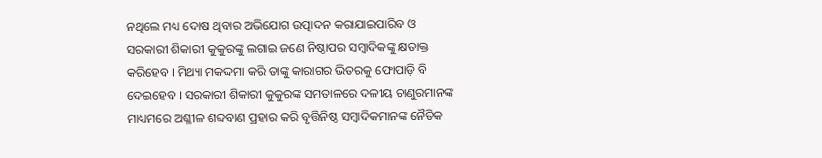ନଥିଲେ ମଧ୍ୟ ଦୋଷ ଥିବାର ଅଭିଯୋଗ ଉତ୍ପାଦନ କରାଯାଇପାରିବ ଓ ସରକାରୀ ଶିକାରୀ କୁକୁରଙ୍କୁ ଲଗାଇ ଜଣେ ନିଷ୍ଠାପର ସମ୍ବାଦିକଙ୍କୁ କ୍ଷତାକ୍ତ କରିହେବ । ମିଥ୍ୟା ମକଦ୍ଦମା କରି ତାଙ୍କୁ କାରାଗର ଭିତରକୁ ଫୋପାଡ଼ି ବି ଦେଇହେବ । ସରକାରୀ ଶିକାରୀ କୁକୁରଙ୍କ ସମତାଳରେ ଦଳୀୟ ଚାଣୁରମାନଙ୍କ ମାଧ୍ୟମରେ ଅଶ୍ଳୀଳ ଶବ୍ଦବାଣ ପ୍ରହାର କରି ବୃତ୍ତିନିଷ୍ଠ ସମ୍ବାଦିକମାନଙ୍କ ନୈତିକ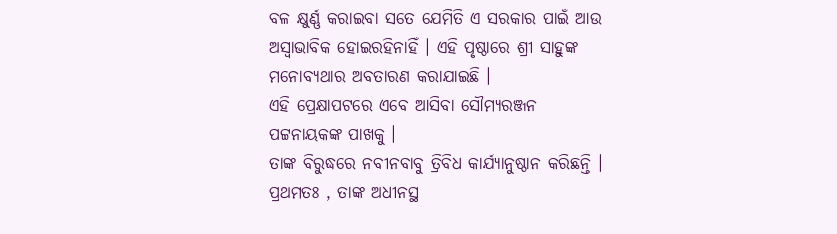ବଳ କ୍ଷୁର୍ଣ୍ଣ କରାଇବା ସତେ ଯେମିତି ଏ ସରକାର ପାଇଁ ଆଉ ଅସ୍ଵାଭାବିକ ହୋଇରହିନାହିଁ । ଏହି ପୃଷ୍ଠାରେ ଶ୍ରୀ ସାହୁଙ୍କ ମନୋବ୍ୟଥାର ଅବତାରଣ କରାଯାଇଛି ।
ଏହି ପ୍ରେକ୍ଷାପଟରେ ଏବେ ଆସିବା ସୌମ୍ଯରଞ୍ଜନ ପଟ୍ଟନାୟକଙ୍କ ପାଖକୁ ।
ତାଙ୍କ ବିରୁଦ୍ଧରେ ନବୀନବାବୁ ତ୍ରିବିଧ କାର୍ଯ୍ୟାନୁଷ୍ଠାନ କରିଛନ୍ତି । ପ୍ରଥମତଃ , ତାଙ୍କ ଅଧୀନସ୍ଥ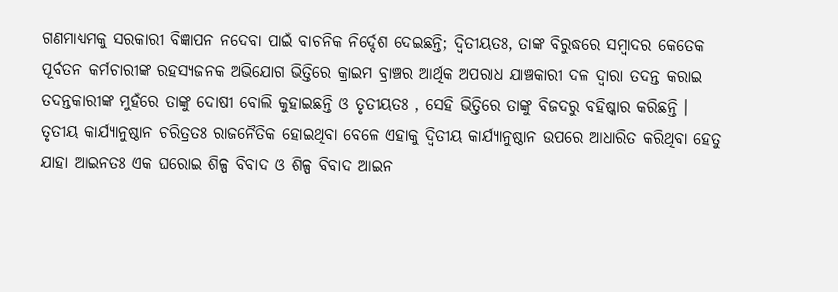ଗଣମାଧ୍ୟମକୁ ସରକାରୀ ବିଜ୍ଞାପନ ନଦେବା ପାଇଁ ବାଚନିକ ନିର୍ଦ୍ଦେଶ ଦେଇଛନ୍ତି; ଦ୍ବିତୀୟତଃ, ତାଙ୍କ ବିରୁଦ୍ଧରେ ସମ୍ବାଦର କେତେକ ପୂର୍ବତନ କର୍ମଚାରୀଙ୍କ ରହସ୍ୟଜନକ ଅଭିଯୋଗ ଭିତ୍ତିରେ କ୍ରାଇମ ବ୍ରାଞ୍ଚର ଆର୍ଥିକ ଅପରାଧ ଯାଞ୍ଚକାରୀ ଦଳ ଦ୍ଵାରା ତଦନ୍ତ କରାଇ ତଦନ୍ତକାରୀଙ୍କ ମୁହଁରେ ତାଙ୍କୁ ଦୋଷୀ ବୋଲି କୁହାଇଛନ୍ତି ଓ ତୃତୀୟତଃ , ସେହି ଭିତ୍ତିରେ ତାଙ୍କୁ ବିଜଦରୁ ବହିଷ୍କାର କରିଛନ୍ତି ।
ତୃତୀୟ କାର୍ଯ୍ୟାନୁଷ୍ଠାନ ଚରିତ୍ରତଃ ରାଜନୈତିକ ହୋଇଥିବା ବେଳେ ଏହାକୁ ଦ୍ଵିତୀୟ କାର୍ଯ୍ୟାନୁଷ୍ଠାନ ଉପରେ ଆଧାରିତ କରିଥିବା ହେତୁ ଯାହା ଆଇନତଃ ଏକ ଘରୋଇ ଶିଳ୍ପ ବିବାଦ ଓ ଶିଳ୍ପ ବିବାଦ ଆଇନ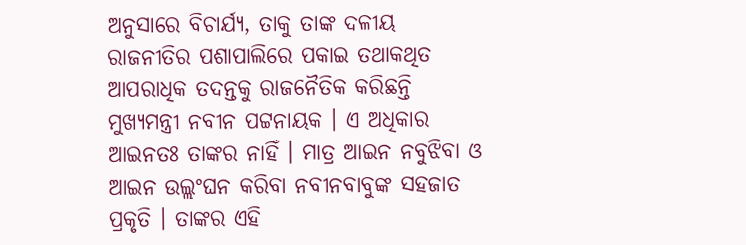ଅନୁସାରେ ବିଚାର୍ଯ୍ୟ, ତାକୁ ତାଙ୍କ ଦଳୀୟ ରାଜନୀତିର ପଶାପାଲିରେ ପକାଇ ତଥାକଥିତ ଆପରାଧିକ ତଦନ୍ତକୁ ରାଜନୈତିକ କରିଛନ୍ତି ମୁଖ୍ୟମନ୍ତ୍ରୀ ନବୀନ ପଟ୍ଟନାୟକ । ଏ ଅଧିକାର ଆଇନତଃ ତାଙ୍କର ନାହିଁ । ମାତ୍ର ଆଇନ ନବୁଝିବା ଓ ଆଇନ ଉଲ୍ଲଂଘନ କରିବା ନବୀନବାବୁଙ୍କ ସହଜାତ ପ୍ରକୃତି । ତାଙ୍କର ଏହି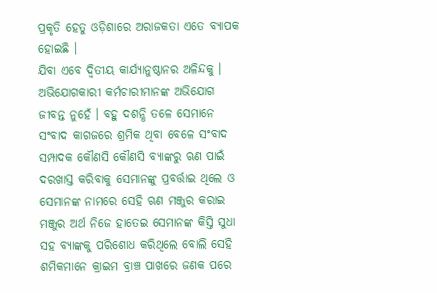ପ୍ରକୃତି ହେତୁ ଓଡ଼ିଶାରେ ଅରାଜକତା ଏତେ ବ୍ୟାପକ ହୋଇଛି ।
ଯିବା ଏବେ ଦ୍ଵିତୀୟ କାର୍ଯ୍ୟାନୁଷ୍ଠାନର ଅଳିନ୍ଦକୁ ।
ଅଭିଯୋଗକାରୀ କର୍ମଚାରୀମାନଙ୍କ ଅଭିଯୋଗ ଜୀବନ୍ତ ନୁହେଁ । ବହୁ ଦଶନ୍ଧି ତଳେ ସେମାନେ ସଂବାଦ କାଗଜରେ ଶ୍ରମିକ ଥିବା ବେଳେ ସଂବାଦ ସମ୍ପାଦକ କୌଣସି କୌଣସି ବ୍ୟାଙ୍କରୁ ଋଣ ପାଇଁ ଦରଖାସ୍ତ କରିବାକୁ ସେମାନଙ୍କୁ ପ୍ରବର୍ତ୍ତାଇ ଥିଲେ ଓ ସେମାନଙ୍କ ନାମରେ ସେହି ଋଣ ମଞ୍ଜୁର କରାଇ ମଞ୍ଜୁର ଅର୍ଥ ନିଜେ ହାତେଇ ସେମାନଙ୍କ କିସ୍ତି ସୁଧା ସହ ବ୍ୟାଙ୍କକୁ ପରିଶୋଧ କରିଥିଲେ ବୋଲି ସେହି ଶମିକମାନେ କ୍ରାଇମ ବ୍ରାଞ୍ଚ ପାଖରେ ଜଣକ ପରେ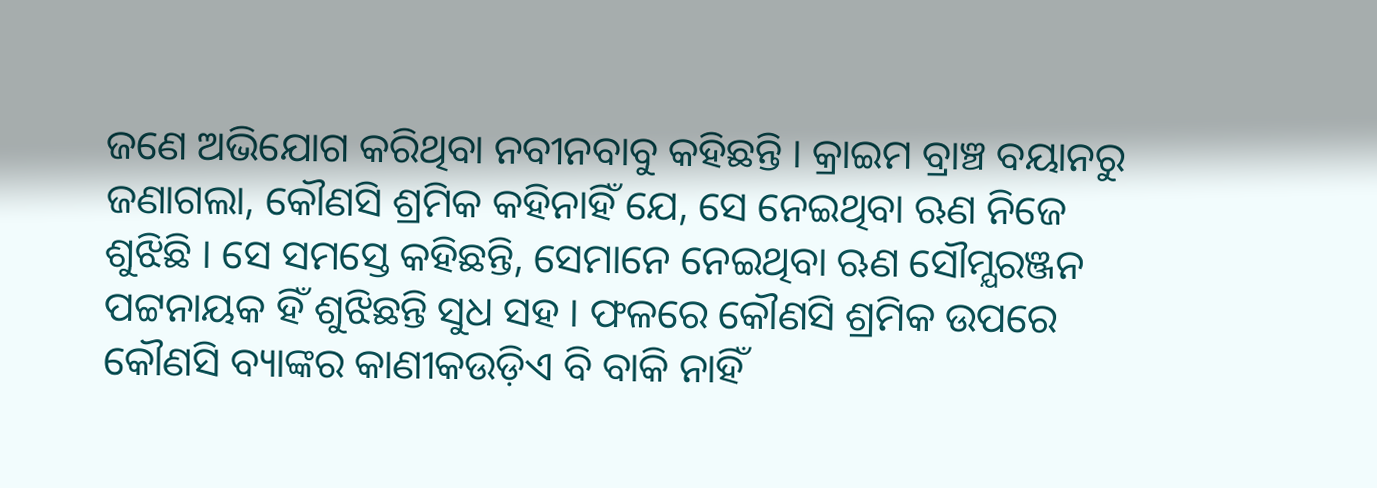ଜଣେ ଅଭିଯୋଗ କରିଥିବା ନବୀନବାବୁ କହିଛନ୍ତି । କ୍ରାଇମ ବ୍ରାଞ୍ଚ ବୟାନରୁ ଜଣାଗଲା, କୌଣସି ଶ୍ରମିକ କହିନାହିଁ ଯେ, ସେ ନେଇଥିବା ଋଣ ନିଜେ ଶୁଝିଛି । ସେ ସମସ୍ତେ କହିଛନ୍ତି, ସେମାନେ ନେଇଥିବା ଋଣ ସୌମ୍ଯରଞ୍ଜନ ପଟ୍ଟନାୟକ ହିଁ ଶୁଝିଛନ୍ତି ସୁଧ ସହ । ଫଳରେ କୌଣସି ଶ୍ରମିକ ଉପରେ କୌଣସି ବ୍ୟାଙ୍କର କାଣୀକଉଡ଼ିଏ ବି ବାକି ନାହିଁ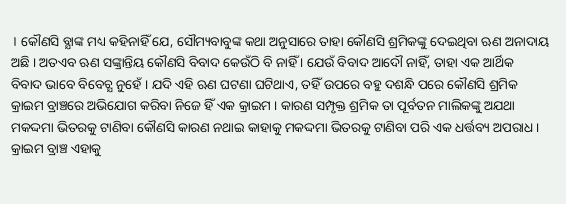। କୌଣସି ବ୍ଯାଙ୍କ ମଧ୍ୟ କହିନାହିଁ ଯେ, ସୌମ୍ୟବାବୁଙ୍କ କଥା ଅନୁସାରେ ତାହା କୌଣସି ଶ୍ରମିକଙ୍କୁ ଦେଇଥିବା ଋଣ ଅନାଦାୟ ଅଛି । ଅତଏବ ଋଣ ସଙ୍କ୍ରାନ୍ତିୟ କୌଣସି ବିବାଦ କେଉଁଠି ବି ନାହିଁ । ଯେଉଁ ବିବାଦ ଆଦୌ ନାହିଁ, ତାହା ଏକ ଆର୍ଥିକ ବିବାଦ ଭାବେ ବିବେଚ୍ଯ ନୁହେଁ । ଯଦି ଏହି ଋଣ ଘଟଣା ଘଟିଥାଏ, ତହିଁ ଉପରେ ବହୁ ଦଶନ୍ଧି ପରେ କୌଣସି ଶ୍ରମିକ କ୍ରାଇମ ବ୍ରାଞ୍ଚରେ ଅଭିଯୋଗ କରିବା ନିଜେ ହିଁ ଏକ କ୍ରାଇମ । କାରଣ ସମ୍ପୃକ୍ତ ଶ୍ରମିକ ତା ପୂର୍ବତନ ମାଲିକଙ୍କୁ ଅଯଥା ମକଦ୍ଦମା ଭିତରକୁ ଟାଣିବା କୌଣସି କାରଣ ନଥାଇ କାହାକୁ ମକଦ୍ଦମା ଭିତରକୁ ଟାଣିବା ପରି ଏକ ଧର୍ତ୍ତବ୍ୟ ଅପରାଧ । କ୍ରାଇମ ବ୍ରାଞ୍ଚ ଏହାକୁ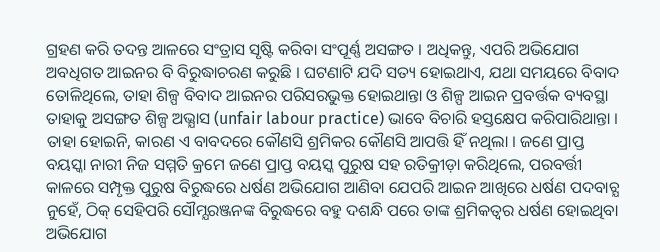ଗ୍ରହଣ କରି ତଦନ୍ତ ଆଳରେ ସଂତ୍ରାସ ସୃଷ୍ଟି କରିବା ସଂପୂର୍ଣ୍ଣ ଅସଙ୍ଗତ । ଅଧିକନ୍ତୁ, ଏପରି ଅଭିଯୋଗ ଅବଧିଗତ ଆଇନର ବି ବିରୁଦ୍ଧାଚରଣ କରୁଛି । ଘଟଣାଟି ଯଦି ସତ୍ୟ ହୋଇଥାଏ, ଯଥା ସମୟରେ ବିବାଦ ତୋଳିଥିଲେ, ତାହା ଶିଳ୍ପ ବିବାଦ ଆଇନର ପରିସରଭୁକ୍ତ ହୋଇଥାନ୍ତା ଓ ଶିଳ୍ପ ଆଇନ ପ୍ରବର୍ତ୍ତକ ବ୍ୟବସ୍ଥା ତାହାକୁ ଅସଙ୍ଗତ ଶିଳ୍ପ ଅଭ୍ଯାସ (unfair labour practice) ଭାବେ ବିଚାରି ହସ୍ତକ୍ଷେପ କରିପାରିଥାନ୍ତା । ତାହା ହୋଇନି, କାରଣ ଏ ବାବଦରେ କୌଣସି ଶ୍ରମିକର କୌଣସି ଆପତ୍ତି ହିଁ ନଥିଲା । ଜଣେ ପ୍ରାପ୍ତ ବୟସ୍କା ନାରୀ ନିଜ ସମ୍ମତି କ୍ରମେ ଜଣେ ପ୍ରାପ୍ତ ବୟସ୍କ ପୁରୁଷ ସହ ରତିକ୍ରୀଡ଼ା କରିଥିଲେ, ପରବର୍ତ୍ତୀ କାଳରେ ସମ୍ପୃକ୍ତ ପୁରୁଷ ବିରୁଦ୍ଧରେ ଧର୍ଷଣ ଅଭିଯୋଗ ଆଣିବା ଯେପରି ଆଇନ ଆଖିରେ ଧର୍ଷଣ ପଦବାଚ୍ଯ ନୁହେଁ, ଠିକ୍ ସେହିପରି ସୌମ୍ଯରଞ୍ଜନଙ୍କ ବିରୁଦ୍ଧରେ ବହୁ ଦଶନ୍ଧି ପରେ ତାଙ୍କ ଶ୍ରମିକତ୍ଵର ଧର୍ଷଣ ହୋଇଥିବା ଅଭିଯୋଗ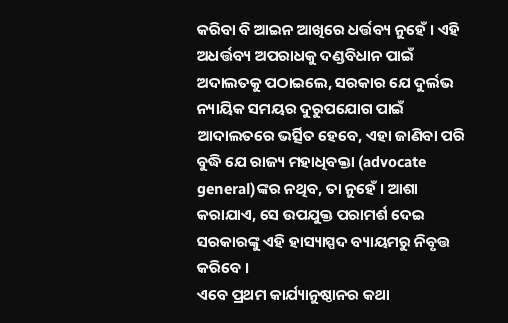କରିବା ବି ଆଇନ ଆଖିରେ ଧର୍ତ୍ତବ୍ୟ ନୁହେଁ । ଏହି ଅଧର୍ତ୍ତବ୍ୟ ଅପରାଧକୁ ଦଣ୍ଡବିଧାନ ପାଇଁ ଅଦାଲତକୁ ପଠାଇଲେ, ସରକାର ଯେ ଦୁର୍ଲଭ ନ୍ୟାୟିକ ସମୟର ଦୁରୁପଯୋଗ ପାଇଁ ଆଦାଲତରେ ଭର୍ତ୍ସିତ ହେବେ, ଏହା ଜାଣିବା ପରି ବୁଦ୍ଧି ଯେ ରାଜ୍ୟ ମହାଧିବକ୍ତା (advocate general)ଙ୍କର ନଥିବ, ତା ନୁହେଁ । ଆଶା କରାଯାଏ, ସେ ଉପଯୁକ୍ତ ପରାମର୍ଶ ଦେଇ ସରକାରଙ୍କୁ ଏହି ହାସ୍ୟାସ୍ପଦ ବ୍ୟାୟମରୁ ନିବୃତ୍ତ କରିବେ ।
ଏବେ ପ୍ରଥମ କାର୍ଯ୍ୟାନୁଷ୍ଠାନର କଥା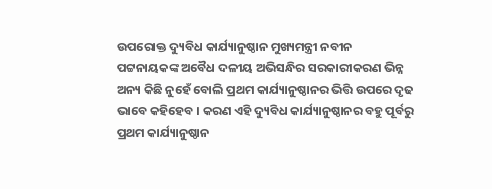ଉପରୋକ୍ତ ଦ୍ୟୁବିଧ କାର୍ଯ୍ୟାନୁଷ୍ଠାନ ମୁଖ୍ୟମନ୍ତ୍ରୀ ନବୀନ ପଟ୍ଟନାୟକଙ୍କ ଅବୈଧ ଦଳୀୟ ଅଭିସନ୍ଧିର ସରକାରୀକରଣ ଭିନ୍ନ ଅନ୍ୟ କିଛି ନୁହେଁ ବୋଲି ପ୍ରଥମ କାର୍ଯ୍ୟାନୁଷ୍ଠାନର ଭିତ୍ତି ଉପରେ ଦୃଢ ଭାବେ କହିହେବ । କରଣ ଏହି ଦ୍ୟୁବିଧ କାର୍ଯ୍ୟାନୁଷ୍ଠାନର ବହୁ ପୂର୍ବରୁ ପ୍ରଥମ କାର୍ଯ୍ୟାନୁଷ୍ଠାନ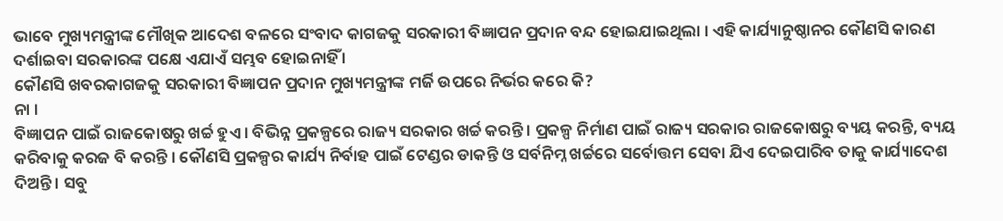ଭାବେ ମୁଖ୍ୟମନ୍ତ୍ରୀଙ୍କ ମୌଖିକ ଆଦେଶ ବଳରେ ସଂବାଦ କାଗଜକୁ ସରକାରୀ ବିଜ୍ଞାପନ ପ୍ରଦାନ ବନ୍ଦ ହୋଇଯାଇଥିଲା । ଏହି କାର୍ଯ୍ୟାନୁଷ୍ଠାନର କୌଣସି କାରଣ ଦର୍ଶାଇବା ସରକାରଙ୍କ ପକ୍ଷେ ଏଯାଏଁ ସମ୍ଭବ ହୋଇନାହିଁ ।
କୌଣସି ଖବରକାଗଜକୁ ସରକାରୀ ବିଜ୍ଞାପନ ପ୍ରଦାନ ମୁଖ୍ୟମନ୍ତ୍ରୀଙ୍କ ମର୍ଜି ଉପରେ ନିର୍ଭର କରେ କି?
ନା ।
ବିଜ୍ଞାପନ ପାଇଁ ରାଜକୋଷରୁ ଖର୍ଚ୍ଚ ହୁଏ । ବିଭିନ୍ନ ପ୍ରକଳ୍ପରେ ରାଜ୍ୟ ସରକାର ଖର୍ଚ୍ଚ କରନ୍ତି । ପ୍ରକଳ୍ପ ନିର୍ମାଣ ପାଇଁ ରାଜ୍ୟ ସରକାର ରାଜକୋଷରୁ ବ୍ୟୟ କରନ୍ତି, ବ୍ୟୟ କରିବାକୁ କରଜ ବି କରନ୍ତି । କୌଣସି ପ୍ରକଳ୍ପର କାର୍ଯ୍ୟ ନିର୍ବାହ ପାଇଁ ଟେଣ୍ଡର ଡାକନ୍ତି ଓ ସର୍ବନିମ୍ନ ଖର୍ଚ୍ଚରେ ସର୍ବୋତ୍ତମ ସେବା ଯିଏ ଦେଇପାରିବ ତାକୁ କାର୍ଯ୍ୟାଦେଶ ଦିଅନ୍ତି । ସବୁ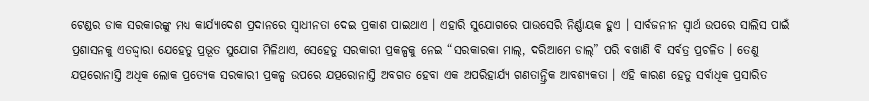ଟେଣ୍ଡର ଡାକ ସରକାରଙ୍କୁ ମଧ୍ୟ କାର୍ଯ୍ୟାଦେଶ ପ୍ରଦାନରେ ସ୍ଵାଧୀନତା ଦେଇ ପ୍ରକାଶ ପାଇଥାଏ । ଏହାରି ସୁଯୋଗରେ ପାଉସେରି ନିର୍ଣ୍ଣାୟକ ହୁଏ । ସାର୍ବଜନୀନ ସ୍ଵାର୍ଥ ଉପରେ ସାଲିସ ପାଇଁ ପ୍ରଶାସନକୁ ଏତଦ୍ଦ୍ବାରା ଯେହେତୁ ପ୍ରଭୂତ ସୁଯୋଗ ମିଳିଥାଏ, ସେହେତୁ ସରକାରୀ ପ୍ରକଳ୍ପକୁ ନେଇ “ସରକାରକା ମାଲ୍, ଦରିଆମେ ଡାଲ୍” ପରି ବଖାଣି ବି ସର୍ବତ୍ର ପ୍ରଚଳିତ । ତେଣୁ ଯତ୍ପରୋନାସ୍ତି ଅଧିକ ଲୋକ ପ୍ରତ୍ଯେକ ସରକାରୀ ପ୍ରକଳ୍ପ ଉପରେ ଯତ୍ପରୋନାସ୍ତି ଅବଗତ ହେବା ଏକ ଅପରିହାର୍ଯ୍ୟ ଗଣତାନ୍ତ୍ରିକ ଆବଶ୍ୟକତା । ଏହି କାରଣ ହେତୁ ସର୍ବାଧିକ ପ୍ରସାରିତ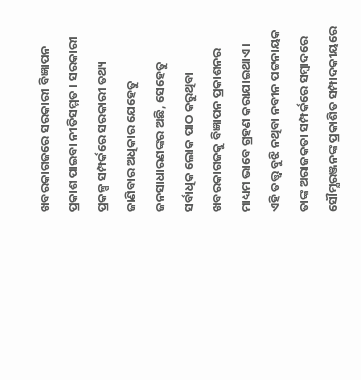ଖବରକାଗଜରେ ସରକାରୀ ବିଜ୍ଞାପନ ପ୍ରକାଶ ପାଇବା ନୀତିସମ୍ମତ । ସରକାରୀ ପ୍ରକଳ୍ପ ସମ୍ପର୍କରେ ସରକାରୀ ତଥ୍ୟ ଜାଣିବାର ଅଧିକାର ଯେହେତୁ ଜନସାଧାରଣଙ୍କର ଅଛି, ସେହେତୁ ସର୍ବାଧିକ ଲୋକ ପାଠ କରୁଥିବା ଖବରକାଗଜକୁ ବିଜ୍ଞାପନ ପ୍ରକାଶନର ମାଧ୍ୟମ ଭାବେ ଗ୍ରହଣ କରାଯାଇଥାଏ । ଏହି ତତ୍ତ୍ଵ ବୁଝି ନଥିବା ନବୀନ ପଟ୍ଟନାୟକ ତାଙ୍କ ଅରାଜକତା ସମ୍ପର୍କରେ ସମ୍ବାଦରେ ସୌମ୍ଯରଞ୍ଜନଙ୍କ ପ୍ରକାଶିତ ସମ୍ପାଦକୀୟରେ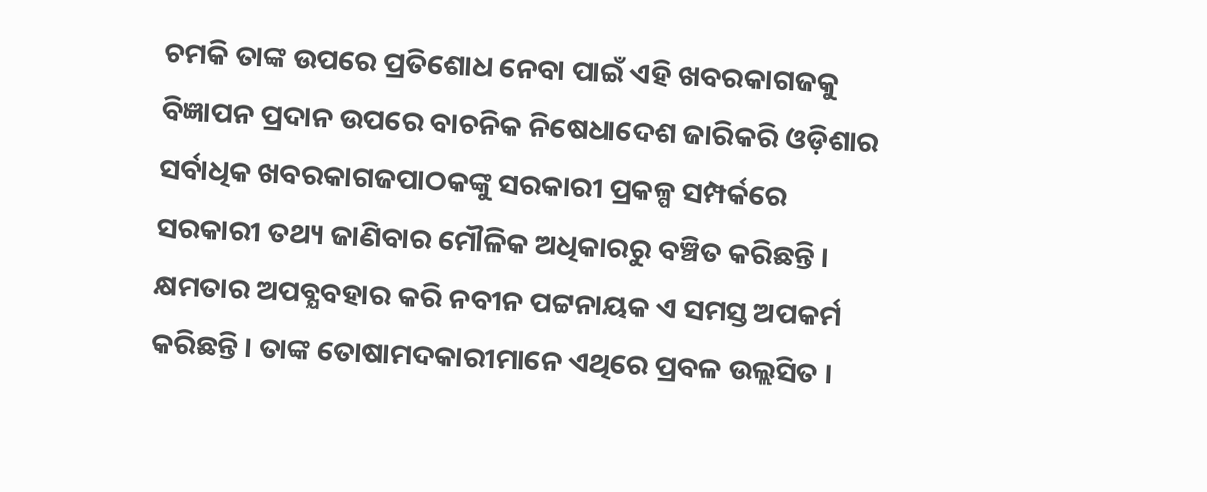ଚମକି ତାଙ୍କ ଉପରେ ପ୍ରତିଶୋଧ ନେବା ପାଇଁ ଏହି ଖବରକାଗଜକୁ ବିଜ୍ଞାପନ ପ୍ରଦାନ ଉପରେ ବାଚନିକ ନିଷେଧାଦେଶ ଜାରିକରି ଓଡ଼ିଶାର ସର୍ବାଧିକ ଖବରକାଗଜପାଠକଙ୍କୁ ସରକାରୀ ପ୍ରକଳ୍ପ ସମ୍ପର୍କରେ ସରକାରୀ ତଥ୍ୟ ଜାଣିବାର ମୌଳିକ ଅଧିକାରରୁ ବଞ୍ଚିତ କରିଛନ୍ତି ।
କ୍ଷମତାର ଅପବ୍ଯବହାର କରି ନବୀନ ପଟ୍ଟନାୟକ ଏ ସମସ୍ତ ଅପକର୍ମ କରିଛନ୍ତି । ତାଙ୍କ ତୋଷାମଦକାରୀମାନେ ଏଥିରେ ପ୍ରବଳ ଉଲ୍ଲସିତ ।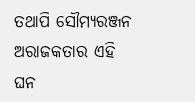ତଥାପି ସୌମ୍ଯରଞ୍ଜନ ଅରାଜକତାର ଏହି ଘନ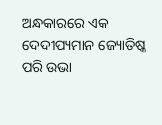ଅନ୍ଧକାରରେ ଏକ ଦେଦୀପ୍ୟମାନ ଜ୍ୟୋତିଷ୍କ ପରି ଉଭା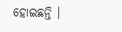ହୋଇଛନ୍ତି ।